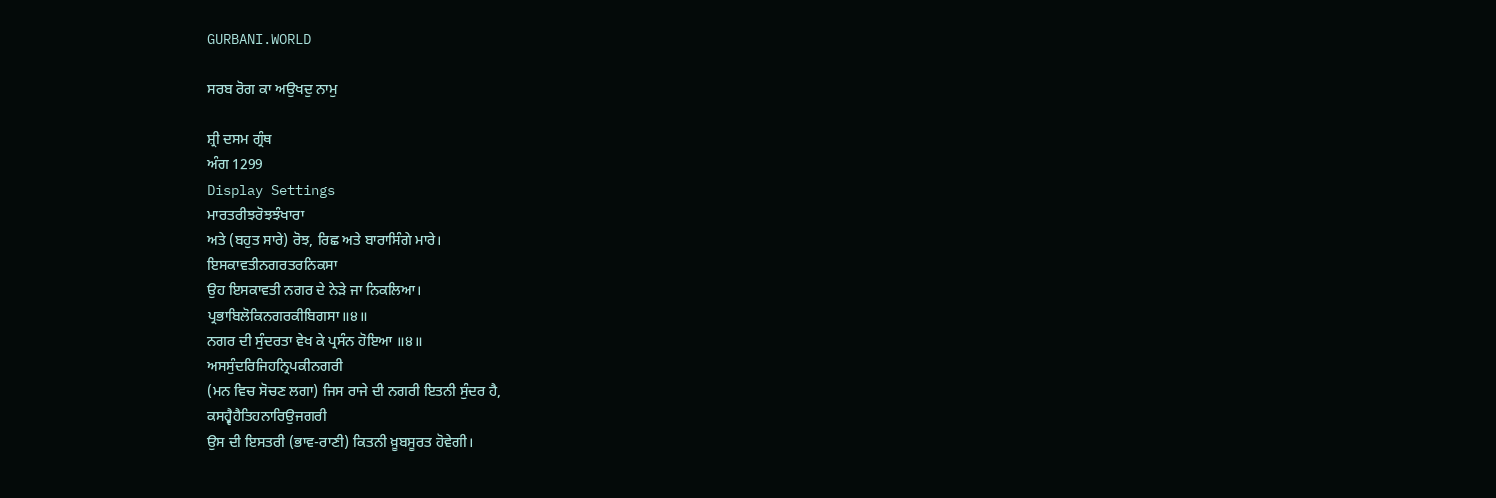GURBANI.WORLD

ਸਰਬ ਰੋਗ ਕਾ ਅਉਖਦੁ ਨਾਮੁ

ਸ਼੍ਰੀ ਦਸਮ ਗ੍ਰੰਥ
ਅੰਗ 1299
Display Settings
ਮਾਰਤਰੀਝਰੋਝਝੰਖਾਰਾ
ਅਤੇ (ਬਹੁਤ ਸਾਰੇ) ਰੋਝ, ਰਿਛ ਅਤੇ ਬਾਰਾਸਿੰਗੇ ਮਾਰੇ।
ਇਸਕਾਵਤੀਨਗਰਤਰਨਿਕਸਾ
ਉਹ ਇਸਕਾਵਤੀ ਨਗਰ ਦੇ ਨੇੜੇ ਜਾ ਨਿਕਲਿਆ।
ਪ੍ਰਭਾਬਿਲੋਕਿਨਗਰਕੀਬਿਗਸਾ॥੪॥
ਨਗਰ ਦੀ ਸੁੰਦਰਤਾ ਵੇਖ ਕੇ ਪ੍ਰਸੰਨ ਹੋਇਆ ॥੪॥
ਅਸਸੁੰਦਰਿਜਿਹਨ੍ਰਿਪਕੀਨਗਰੀ
(ਮਨ ਵਿਚ ਸੋਚਣ ਲਗਾ) ਜਿਸ ਰਾਜੇ ਦੀ ਨਗਰੀ ਇਤਨੀ ਸੁੰਦਰ ਹੈ,
ਕਸਹ੍ਵੈਹੈਤਿਹਨਾਰਿਉਜਗਰੀ
ਉਸ ਦੀ ਇਸਤਰੀ (ਭਾਵ-ਰਾਣੀ) ਕਿਤਨੀ ਖ਼ੂਬਸੂਰਤ ਹੋਵੇਗੀ।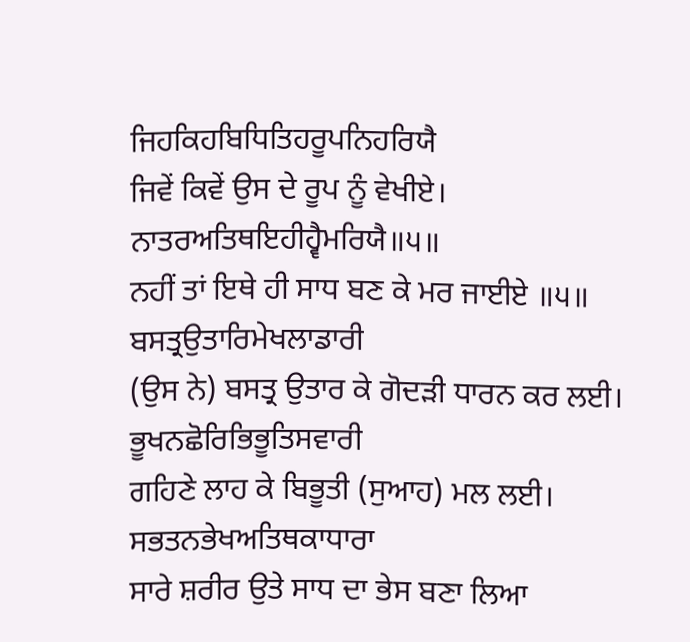ਜਿਹਕਿਹਬਿਧਿਤਿਹਰੂਪਨਿਹਰਿਯੈ
ਜਿਵੇਂ ਕਿਵੇਂ ਉਸ ਦੇ ਰੂਪ ਨੂੰ ਵੇਖੀਏ।
ਨਾਤਰਅਤਿਥਇਹੀਹ੍ਵੈਮਰਿਯੈ॥੫॥
ਨਹੀਂ ਤਾਂ ਇਥੇ ਹੀ ਸਾਧ ਬਣ ਕੇ ਮਰ ਜਾਈਏ ॥੫॥
ਬਸਤ੍ਰਉਤਾਰਿਮੇਖਲਾਡਾਰੀ
(ਉਸ ਨੇ) ਬਸਤ੍ਰ ਉਤਾਰ ਕੇ ਗੋਦੜੀ ਧਾਰਨ ਕਰ ਲਈ।
ਭੂਖਨਛੋਰਿਭਿਭੂਤਿਸਵਾਰੀ
ਗਹਿਣੇ ਲਾਹ ਕੇ ਬਿਭੂਤੀ (ਸੁਆਹ) ਮਲ ਲਈ।
ਸਭਤਨਭੇਖਅਤਿਥਕਾਧਾਰਾ
ਸਾਰੇ ਸ਼ਰੀਰ ਉਤੇ ਸਾਧ ਦਾ ਭੇਸ ਬਣਾ ਲਿਆ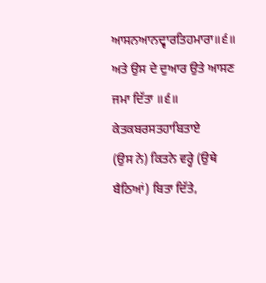ਆਸਨਆਨਦ੍ਵਾਰਤਿਹਮਾਰਾ॥੬॥
ਅਤੇ ਉਸ ਦੇ ਦੁਆਰ ਉਤੇ ਆਸਣ ਜਮਾ ਦਿੱਤਾ ॥੬॥
ਕੇਤਕਬਰਸਤਹਾਬਿਤਾਏ
(ਉਸ ਨੇ) ਕਿਤਨੇ ਵਰ੍ਹੇ (ਉਥੇ ਬੈਠਿਆਂ) ਬਿਤਾ ਦਿੱਤੇ,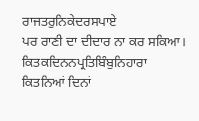ਰਾਜਤਰੁਨਿਕੇਦਰਸਪਾਏ
ਪਰ ਰਾਣੀ ਦਾ ਦੀਦਾਰ ਨਾ ਕਰ ਸਕਿਆ।
ਕਿਤਕਦਿਨਨਪ੍ਰਤਿਬਿੰਬੁਨਿਹਾਰਾ
ਕਿਤਨਿਆਂ ਦਿਨਾਂ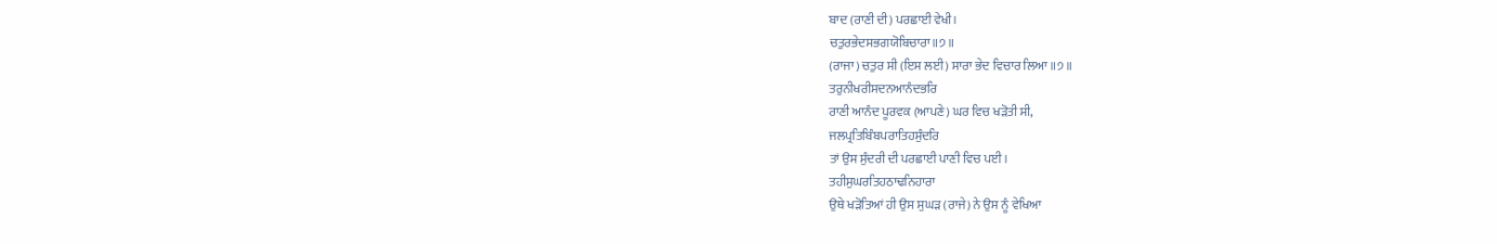ਬਾਦ (ਰਾਣੀ ਦੀ) ਪਰਛਾਈ ਵੇਖੀ।
ਚਤੁਰਭੇਦਸਭਗਯੋਬਿਚਾਰਾ॥੭॥
(ਰਾਜਾ) ਚਤੁਰ ਸੀ (ਇਸ ਲਈ) ਸਾਰਾ ਭੇਦ ਵਿਚਾਰ ਲਿਆ ॥੭॥
ਤਰੁਨੀਖਰੀਸਦਨਆਨੰਦਭਰਿ
ਰਾਣੀ ਆਨੰਦ ਪੂਰਵਕ (ਆਪਣੇ) ਘਰ ਵਿਚ ਖੜੋਤੀ ਸੀ,
ਜਲਪ੍ਰਤਿਬਿੰਬਪਰਾਤਿਹਸੁੰਦਰਿ
ਤਾਂ ਉਸ ਸੁੰਦਰੀ ਦੀ ਪਰਛਾਈ ਪਾਣੀ ਵਿਚ ਪਈ।
ਤਹੀਸੁਘਰਤਿਹਠਾਢਨਿਹਾਰਾ
ਉਥੇ ਖੜੋਤਿਆਂ ਹੀ ਉਸ ਸੁਘੜ (ਰਾਜੇ) ਨੇ ਉਸ ਨੂੰ ਵੇਖਿਆ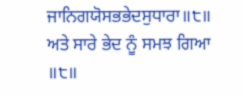ਜਾਨਿਗਯੋਸਭਭੇਦਸੁਧਾਰਾ॥੮॥
ਅਤੇ ਸਾਰੇ ਭੇਦ ਨੂੰ ਸਮਝ ਗਿਆ ॥੮॥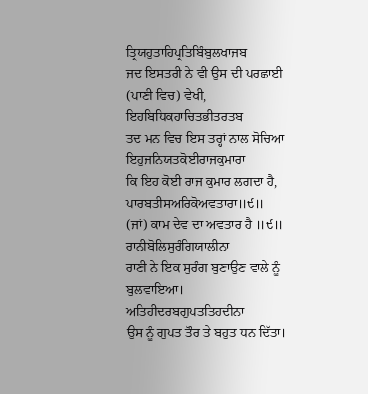ਤ੍ਰਿਯਹੁਤਾਹਿਪ੍ਰਤਿਬਿੰਬੁਲਖਾਜਬ
ਜਦ ਇਸਤਰੀ ਨੇ ਵੀ ਉਸ ਦੀ ਪਰਛਾਈ (ਪਾਣੀ ਵਿਚ) ਵੇਖੀ,
ਇਹਬਿਧਿਕਹਾਚਿਤਭੀਤਰਤਬ
ਤਦ ਮਨ ਵਿਚ ਇਸ ਤਰ੍ਹਾਂ ਨਾਲ ਸੋਚਿਆ
ਇਹੁਜਨਿਯਤਕੋਈਰਾਜਕੁਮਾਰਾ
ਕਿ ਇਹ ਕੋਈ ਰਾਜ ਕੁਮਾਰ ਲਗਦਾ ਹੈ,
ਪਾਰਬਤੀਸਅਰਿਕੋਅਵਤਾਰਾ॥੯॥
(ਜਾਂ) ਕਾਮ ਦੇਵ ਦਾ ਅਵਤਾਰ ਹੈ ॥੯॥
ਰਾਨੀਬੋਲਿਸੁਰੰਗਿਯਾਲੀਨਾ
ਰਾਣੀ ਨੇ ਇਕ ਸੁਰੰਗ ਬੁਣਾਉਣ ਵਾਲੇ ਨੂੰ ਬੁਲਵਾਇਆ।
ਅਤਿਹੀਦਰਬਗੁਪਤਤਿਹਦੀਨਾ
ਉਸ ਨੂੰ ਗੁਪਤ ਤੌਰ ਤੇ ਬਹੁਤ ਧਨ ਦਿੱਤਾ।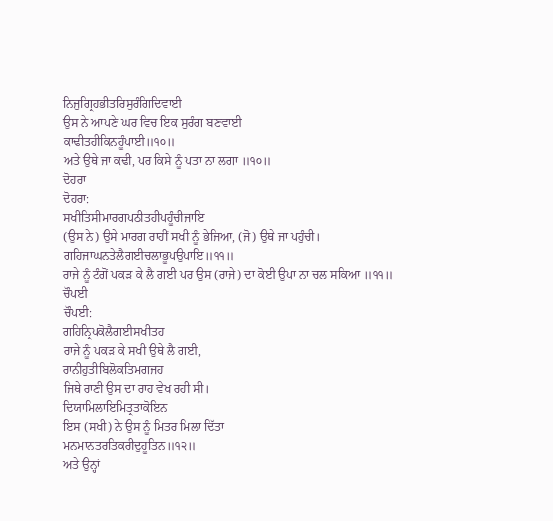ਨਿਜੁਗ੍ਰਿਹਭੀਤਰਿਸੁਰੰਗਿਦਿਵਾਈ
ਉਸ ਨੇ ਆਪਣੇ ਘਰ ਵਿਚ ਇਕ ਸੁਰੰਗ ਬਣਵਾਈ
ਕਾਢੀਤਹੀਕਿਨਹੂੰਪਾਈ॥੧੦॥
ਅਤੇ ਉਥੇ ਜਾ ਕਢੀ, ਪਰ ਕਿਸੇ ਨੂੰ ਪਤਾ ਨਾ ਲਗਾ ॥੧੦॥
ਦੋਹਰਾ
ਦੋਹਰਾ:
ਸਖੀਤਿਸੀਮਾਰਗਪਠੀਤਹੀਪਹੂੰਚੀਜਾਇ
(ਉਸ ਨੇ) ਉਸੇ ਮਾਰਗ ਰਾਹੀਂ ਸਖੀ ਨੂੰ ਭੇਜਿਆ, (ਜੋ) ਉਥੇ ਜਾ ਪਹੁੰਚੀ।
ਗਹਿਜਾਘਨਤੇਲੈਗਈਚਲਾਭੂਪਉਪਾਇ॥੧੧॥
ਰਾਜੇ ਨੂੰ ਟੰਗੋਂ ਪਕੜ ਕੇ ਲੈ ਗਈ ਪਰ ਉਸ (ਰਾਜੇ) ਦਾ ਕੋਈ ਉਪਾ ਨਾ ਚਲ ਸਕਿਆ ॥੧੧॥
ਚੌਪਈ
ਚੌਪਈ:
ਗਹਿਨ੍ਰਿਪਕੋਲੈਗਈਸਖੀਤਹ
ਰਾਜੇ ਨੂੰ ਪਕੜ ਕੇ ਸਖੀ ਉਥੇ ਲੈ ਗਈ,
ਰਾਨੀਹੁਤੀਬਿਲੋਕਤਿਮਗਜਹ
ਜਿਥੇ ਰਾਣੀ ਉਸ ਦਾ ਰਾਹ ਵੇਖ ਰਹੀ ਸੀ।
ਦਿਯਾਮਿਲਾਇਮਿਤ੍ਰਤਾਕੋਇਨ
ਇਸ (ਸਖੀ) ਨੇ ਉਸ ਨੂੰ ਮਿਤਰ ਮਿਲਾ ਦਿੱਤਾ
ਮਨਮਾਨਤਰਤਿਕਰੀਦੁਹੂਤਿਨ॥੧੨॥
ਅਤੇ ਉਨ੍ਹਾਂ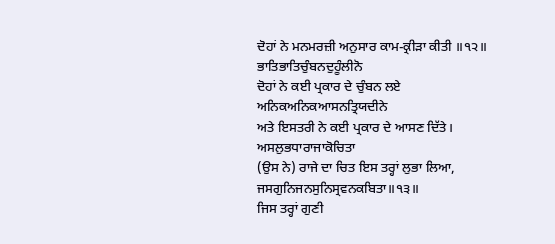ਦੋਹਾਂ ਨੇ ਮਨਮਰਜ਼ੀ ਅਨੁਸਾਰ ਕਾਮ-ਕ੍ਰੀੜਾ ਕੀਤੀ ॥੧੨॥
ਭਾਤਿਭਾਤਿਚੁੰਬਨਦੁਹੂੰਲੀਨੋ
ਦੋਹਾਂ ਨੇ ਕਈ ਪ੍ਰਕਾਰ ਦੇ ਚੁੰਬਨ ਲਏ
ਅਨਿਕਅਨਿਕਆਸਨਤ੍ਰਿਯਦੀਨੇ
ਅਤੇ ਇਸਤਰੀ ਨੇ ਕਈ ਪ੍ਰਕਾਰ ਦੇ ਆਸਣ ਦਿੱਤੇ।
ਅਸਲੁਭਧਾਰਾਜਾਕੋਚਿਤਾ
(ਉਸ ਨੇ) ਰਾਜੇ ਦਾ ਚਿਤ ਇਸ ਤਰ੍ਹਾਂ ਲੁਭਾ ਲਿਆ,
ਜਸਗੁਨਿਜਨਸੁਨਿਸ੍ਰਵਨਕਬਿਤਾ॥੧੩॥
ਜਿਸ ਤਰ੍ਹਾਂ ਗੁਣੀ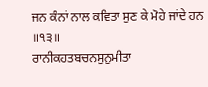ਜਨ ਕੰਨਾਂ ਨਾਲ ਕਵਿਤਾ ਸੁਣ ਕੇ ਮੋਹੇ ਜਾਂਦੇ ਹਨ ॥੧੩॥
ਰਾਨੀਕਹਤਬਚਨਸੁਨੁਮੀਤਾ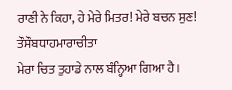ਰਾਣੀ ਨੇ ਕਿਹਾ, ਹੇ ਮੇਰੇ ਮਿਤਰ! ਮੇਰੇ ਬਚਨ ਸੁਣ!
ਤੌਸੌਬਧਾਹਮਾਰਾਚੀਤਾ
ਮੇਰਾ ਚਿਤ ਤੁਹਾਡੇ ਨਾਲ ਬੰਨ੍ਹਿਆ ਗਿਆ ਹੈ।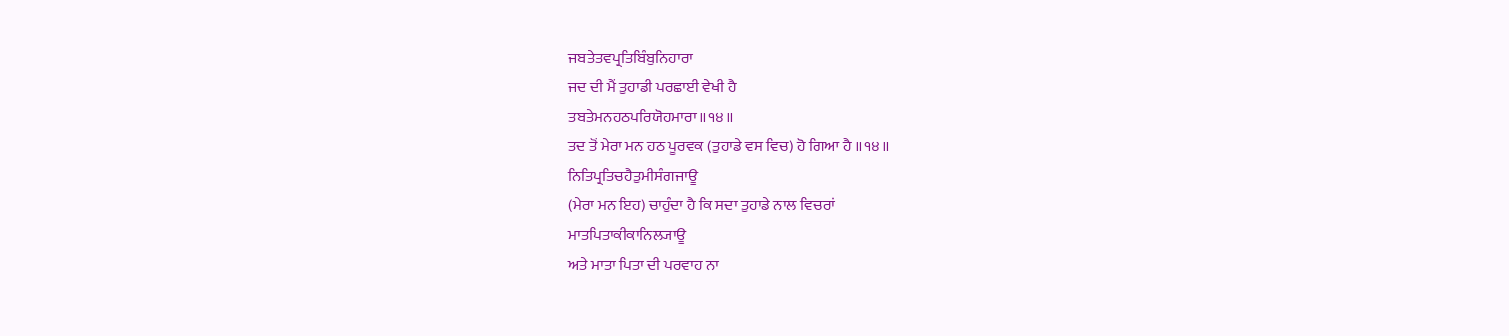ਜਬਤੇਤਵਪ੍ਰਤਿਬਿੰਬੁਨਿਹਾਰਾ
ਜਦ ਦੀ ਮੈਂ ਤੁਹਾਡੀ ਪਰਛਾਈ ਵੇਖੀ ਹੈ
ਤਬਤੇਮਨਹਠਪਰਿਯੋਹਮਾਰਾ॥੧੪॥
ਤਦ ਤੋਂ ਮੇਰਾ ਮਨ ਹਠ ਪੂਰਵਕ (ਤੁਹਾਡੇ ਵਸ ਵਿਚ) ਹੋ ਗਿਆ ਹੈ ॥੧੪॥
ਨਿਤਿਪ੍ਰਤਿਚਹੈਤੁਮੀਸੰਗਜਾਊ
(ਮੇਰਾ ਮਨ ਇਹ) ਚਾਹੁੰਦਾ ਹੈ ਕਿ ਸਦਾ ਤੁਹਾਡੇ ਨਾਲ ਵਿਚਰਾਂ
ਮਾਤਪਿਤਾਕੀਕਾਨਿਲ੍ਯਾਊ
ਅਤੇ ਮਾਤਾ ਪਿਤਾ ਦੀ ਪਰਵਾਹ ਨਾ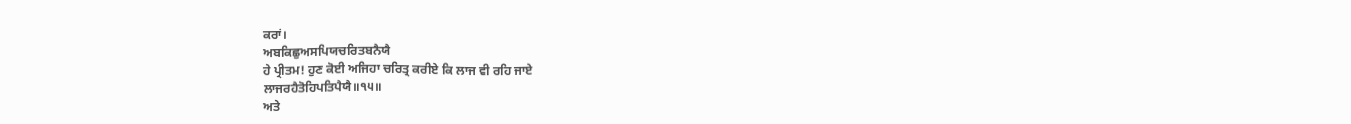ਕਰਾਂ।
ਅਬਕਿਛੁਅਸਪਿਯਚਰਿਤਬਨੈਯੈ
ਹੇ ਪ੍ਰੀਤਮ! ਹੁਣ ਕੋਈ ਅਜਿਹਾ ਚਰਿਤ੍ਰ ਕਰੀਏ ਕਿ ਲਾਜ ਵੀ ਰਹਿ ਜਾਏ
ਲਾਜਰਹੈਤੋਹਿਪਤਿਪੈਯੈ॥੧੫॥
ਅਤੇ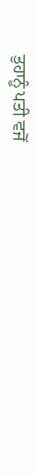ਤੁਹਾਨੂੰ ਪਤੀ ਵਜੋਂ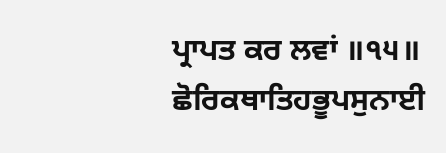ਪ੍ਰਾਪਤ ਕਰ ਲਵਾਂ ॥੧੫॥
ਛੋਰਿਕਥਾਤਿਹਭੂਪਸੁਨਾਈ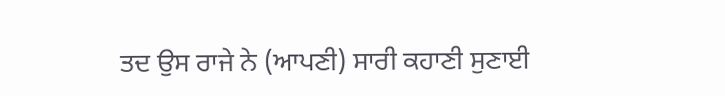ਤਦ ਉਸ ਰਾਜੇ ਨੇ (ਆਪਣੀ) ਸਾਰੀ ਕਹਾਣੀ ਸੁਣਾਈ